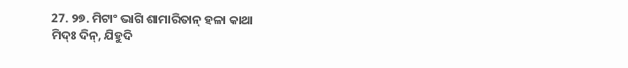27. ୨୭. ମିଟାଂ ଭାଗି ଶାମାରିତାନ୍ ହଳା କାଥା
ମିଦ୍ଃ ଦିନ୍, ଯିହୁଦି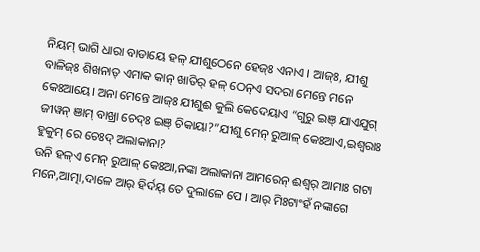ନିୟମ୍ ଭାଗି ଧାରା ବାଡାୟେ ହଳ୍ ଯୀଶୁଠେନେ ହେଜ୍ଃ ଏନାଏ । ଆଜ୍ଃ, ଯୀଶୁ ବାଳିଜ୍ଃ ଶିଖନାତ୍ ଏମାକ କାନ୍ ଖାତିର୍ ହଳ୍ ଠେନ୍ଏ ସଦରା ମେନ୍ତେ ମନେ କେଃଆୟେ। ଅନା ମେନ୍ତେ ଆଜ୍ଃ ଯୀଶୁଈ କୁଲି କେଦେୟାଏ “ଗୁରୁ ଇଞ୍ ଯାଏଯୁଗ୍ ଜୀୱନ୍ ଞାମ୍ ବାଖ୍ରା ଚେଦ୍ଃ ଇଞ୍ ଚିକାୟା?”ଯୀଶୁ ମେନ୍ ରୁଆଳ୍ କେଃଆଏ,ଇଶ୍ୱରାଃ ହୁକୁମ୍ ରେ ଚେଃଦ୍ ଅଲାକାନା?
ଉନି ହଳ୍ଏ ମେନ୍ ରୁଆଳ୍ କେଃଆ,ନଙ୍କା ଅଲାକାନା ଆମରେନ୍ ଈଶ୍ୱର୍ ଆମାଃ ଗଟା ମନେ,ଆତ୍ମା,ଦାଳେ ଆର୍ ହିର୍ଦୟ୍ ତେ ଦୁଲାଳେ ପେ । ଆର୍ ମିଃଟାଂହଁ ନଙ୍କାଗେ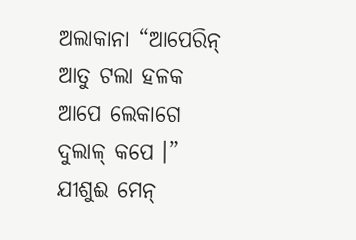ଅଲାକାନା “ଆପେରିନ୍ ଆତୁ ଟଲା ହଳକ ଆପେ ଲେକାଗେ ଦୁଲାଳ୍ କପେ ।” ଯୀଶୁଈ ମେନ୍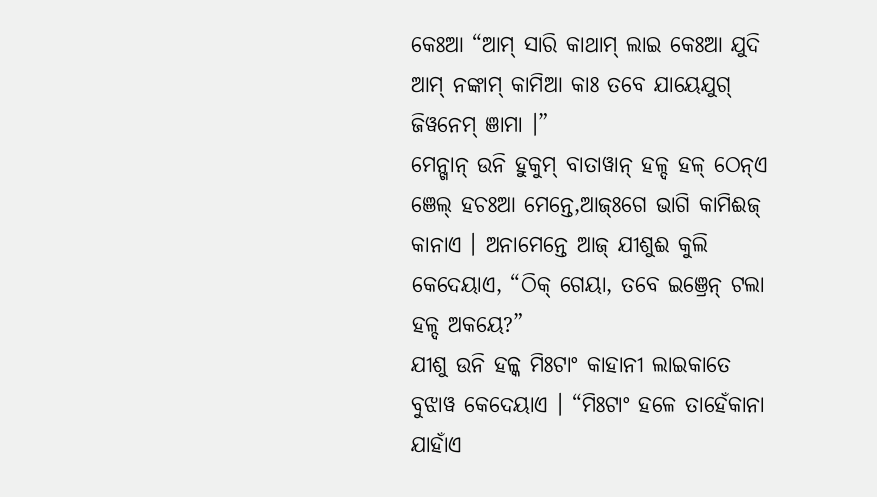କେଃଆ “ଆମ୍ ସାରି କାଥାମ୍ ଲାଇ କେଃଆ ଯୁଦି ଆମ୍ ନଙ୍କାମ୍ କାମିଆ କାଃ ତବେ ଯାୟେଯୁଗ୍ ଜିୱନେମ୍ ଞାମା ।”
ମେନ୍ଖାନ୍ ଉନି ହୁକୁମ୍ ବାତାୱାନ୍ ହଳ୍ଦ ହଳ୍ ଠେନ୍ଏ ଞେଲ୍ ହଚଃଆ ମେନ୍ତେ,ଆଜ୍ଃଗେ ଭାଗି କାମିଈଜ୍ କାନାଏ । ଅନାମେନ୍ତେ ଆଜ୍ ଯୀଶୁଈ କୁଲି କେଦେୟାଏ, “ଠିକ୍ ଗେୟା, ତବେ ଇଞ୍ରେନ୍ ଟଲା ହଳ୍ଦ ଅକୟେ?”
ଯୀଶୁ ଉନି ହଳ୍କ ମିଃଟାଂ କାହାନୀ ଲାଇକାତେ ବୁଝାୱ କେଦେୟାଏ । “ମିଃଟାଂ ହଳେ ତାହେଁକାନା ଯାହାଁଏ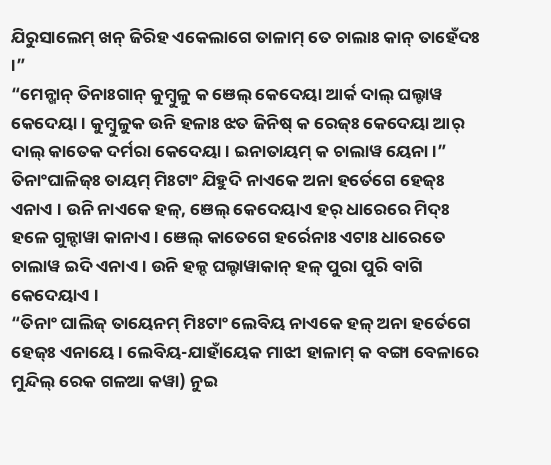ଯିରୁସାଲେମ୍ ଖନ୍ ଜିରିହ ଏକେଲାଗେ ତାଳାମ୍ ତେ ଚାଲାଃ କାନ୍ ତାହେଁଦଃ ।”
“ମେନ୍ଖାନ୍ ତିନାଃଗାନ୍ କୁମ୍ବୁଳୁ କ ଞେଲ୍ କେଦେୟା ଆର୍କ ଦାଲ୍ ଘଲ୍ଟାୱ କେଦେୟା । କୁମ୍ବୁଳୁକ ଉନି ହଳାଃ ଝତ ଜିନିଷ୍ କ ରେଜ୍ଃ କେଦେୟା ଆର୍ ଦାଲ୍ କାତେକ ଦର୍ମରା କେଦେୟା । ଇନାତାୟମ୍ କ ଚାଲାୱ ୟେନା ।”
ତିନାଂଘାଳିଜ୍ଃ ତାୟମ୍ ମିଃଟାଂ ଯିହୁଦି ନାଏକେ ଅନା ହର୍ତେଗେ ହେଜ୍ଃ ଏନାଏ । ଉନି ନାଏକେ ହଳ୍, ଞେଲ୍ କେଦେୟାଏ ହର୍ ଧାରେରେ ମିଦ୍ଃ ହଳେ ଗୁଳ୍ଦାୱା କାନାଏ । ଞେଲ୍ କାତେଗେ ହର୍ରେନାଃ ଏଟାଃ ଧାରେତେ ଚାଲାୱ ଇଦି ଏନାଏ । ଉନି ହଳ୍ଦ ଘଲ୍ଟାୱାକାନ୍ ହଳ୍ ପୁରା ପୁରି ବାଗି କେଦେୟାଏ ।
“ତିନାଂ ଘାଲିଜ୍ ତାୟେନମ୍ ମିଃଟାଂ ଲେବିୟ ନାଏକେ ହଳ୍ ଅନା ହର୍ତେଗେ ହେଜ୍ଃ ଏନାୟେ। ଲେବିୟ-ଯାହାଁୟେକ ମାଝୀ ହାଳାମ୍ କ ବଙ୍ଗା ବେଳାରେ ମୁନ୍ଦିଲ୍ ରେକ ଗଳଆ କୱା) ନୁଇ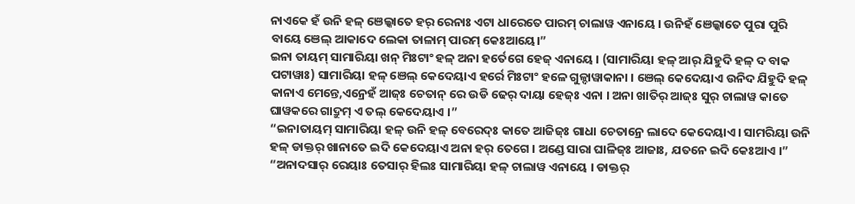ନାଏକେ ହଁ ଉନି ହଳ୍ ଞେଲ୍କାତେ ହର୍ ରେନାଃ ଏଟା ଧାରେତେ ପାରମ୍ ଚାଲାୱ ଏନାୟେ । ଉନିହଁ ଞେଲ୍କାତେ ପୁରା ପୁରି ବାୟେ ଞେଲ୍ ଆକାଦେ ଲେକା ତାଳାମ୍ ପାରମ୍ କେଃଆୟେ।”
ଇନା ତାୟମ୍ ସାମାରିୟା ଖନ୍ ମିଃଟାଂ ହଳ୍ ଅନା ହର୍ତେଗେ ହେଜ୍ ଏନାୟେ । (ସାମାରିୟା ହଳ୍ ଆର୍ ଯିହୁଦି ହଳ୍ ଦ ବାକ ପଟାୱାଃ) ସାମାରିୟା ହଳ୍ ଞେଲ୍ କେଦେୟାଏ ହର୍ରେ ମିଃଟାଂ ହଳେ ଗୁଳ୍ଦାୱାକାନା । ଞେଲ୍ କେଦେୟାଏ ଉନିଦ ଯିହୁଦି ହଳ୍ କାନାଏ ମେନ୍ତେ,ଏନ୍ରେହଁ ଆଜ୍ଃ ଚେତାନ୍ ରେ ଉଡି ଢେର୍ ଦାୟା ହେଜ୍ଃ ଏନା । ଅନା ଖାତିର୍ ଆଜ୍ଃ ସୁର୍ ଚାଲାୱ କାତେ ଘାୱକରେ ଗାଦ୍ରୁମ୍ ଏ ତଲ୍ କେଦେୟାଏ ।”
“ଇନାତାୟମ୍ ସାମାରିୟା ହଳ୍ ଉନି ହଳ୍ ବେରେଦ୍ଃ କାତେ ଆଜିଜ୍ଃ ଗାଧା ଚେତାନ୍ରେ ଲାଦେ କେଦେୟାଏ। ସାମରିୟା ଉନି ହଳ୍ ଡାକ୍ତର୍ ଖାନାତେ ଇଦି କେଦେୟାଏ ଅନା ହର୍ ତେଗେ । ଅଣ୍ଡେ ସାରା ଘାଳିଜ୍ଃ ଆଜାଃ, ଯତନେ ଇଦି କେଃଆଏ ।”
“ଅନାଦସାର୍ ରେୟାଃ ତେସାର୍ ହିଲଃ ସାମାରିୟା ହଳ୍ ଚାଲାୱ ଏନାୟେ । ଡାକ୍ତର୍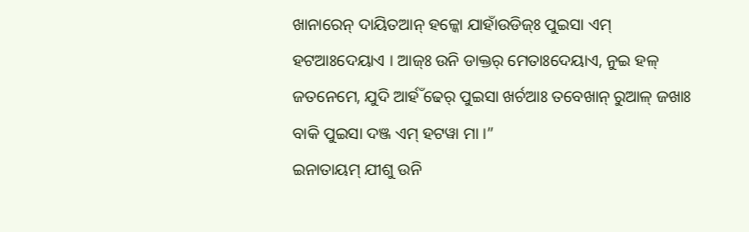ଖାନାରେନ୍ ଦାୟିତଆନ୍ ହଳ୍କୋ ଯାହାଁଉଡିଜ୍ଃ ପୁଇସା ଏମ୍ ହଟଆଃଦେୟାଏ । ଆଜ୍ଃ ଉନି ଡାକ୍ତର୍ ମେତାଃଦେୟାଏ, ନୁଇ ହଳ୍ ଜତନେମେ, ଯୁଦି ଆର୍ହଁ ଢେର୍ ପୁଇସା ଖର୍ଚଆଃ ତବେଖାନ୍ ରୁଆଳ୍ ଜଖାଃ ବାକି ପୁଇସା ଦଞ୍ଜ ଏମ୍ ହଟୱା ମା ।”
ଇନାତାୟମ୍ ଯୀଶୁ ଉନି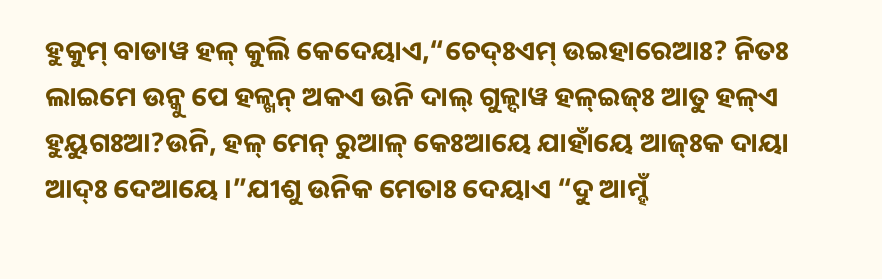ହୁକୁମ୍ ବାଡାୱ ହଳ୍ କୁଲି କେଦେୟାଏ,“ଚେଦ୍ଃଏମ୍ ଉଇହାରେଆଃ? ନିତଃ ଲାଇମେ ଉନ୍କୁ ପେ ହଳ୍ଖନ୍ ଅକଏ ଉନି ଦାଲ୍ ଗୁଳ୍ଦାୱ ହଳ୍ଇଜ୍ଃ ଆତୁ ହଳ୍ଏ ହୁୟୁଗଃଆ?ଉନି, ହଳ୍ ମେନ୍ ରୁଆଳ୍ କେଃଆୟେ ଯାହାଁୟେ ଆଜ୍ଃକ ଦାୟା ଆଦ୍ଃ ଦେଆୟେ ।”ଯୀଶୁ ଉନିକ ମେତାଃ ଦେୟାଏ “ଦୁ ଆମ୍ହଁ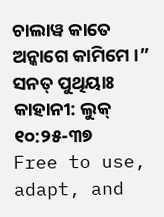ଚାଲାୱ କାତେ ଅନ୍କାଗେ କାମିମେ ।”
ସନତ୍ ପୁଥିୟାଃ କାହାନୀ: ଲୁକ୍ ୧୦:୨୫-୩୭
Free to use, adapt, and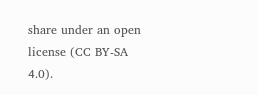share under an open license (CC BY-SA 4.0).